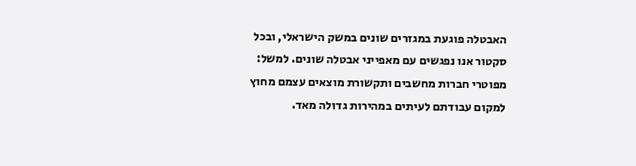האבטלה פוגעת במגזרים שונים במשק הישראלי, ובכל סקטור אנו נפגשים עם מאפייני אבטלה שונים. למשל: מפוטרי חברות מחשבים ותקשורת מוצאים עצמם מחוץ למקום עבודתם לעיתים במהירות גדולה מאד.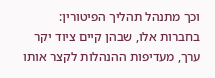וכך מתנהל תהליך הפיטורין: בחברות אלו, שבהן קיים ציוד יקר ערך, מעדיפות ההנהלות לקצר אותו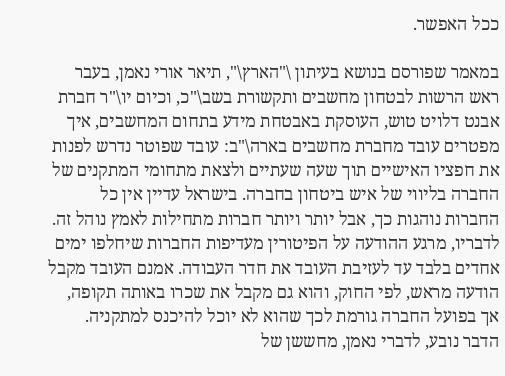ככל האפשר.

במאמר שפורסם בנושא בעיתון \"הארץ\", תיאר אורי נאמן, בעבר ראש הרשות לבטחון מחשבים ותקשורת בשב\"כ, וכיום יו\"ר חברת אבנט דלויט טוש, העוסקת באבטחת מידע בתחום המחשבים, איך מפטרים עובד מחברת מחשבים בארה\"ב: עובד שפוטר נדרש לפנות את חפציו האישיים תוך שעה שעתיים ולצאת מתחומי המתקנים של החברה בליווי של איש ביטחון בחברה. בישראל עדיין אין כל החברות נוהגות כך, אבל יותר ויותר חברות מתחילות לאמץ נוהל זה. לדבריו, מרגע ההודעה על הפיטורין מעדיפות החברות שיחלפו ימים אחדים בלבד עד לעזיבת העובד את חדר העבודה. אמנם העובד מקבל הודעה מראש, לפי החוק, והוא גם מקבל את שכרו באותה תקופה, אך בפועל החברה גורמת לכך שהוא לא יוכל להיכנס למתקניה. הדבר נובע, לדברי נאמן, מחששן של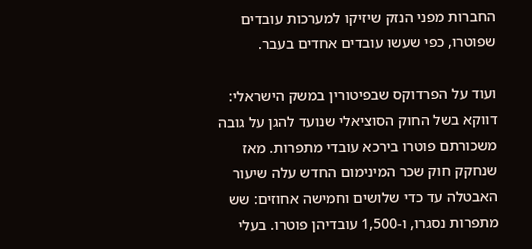החברות מפני הנזק שיזיקו למערכות עובדים שפוטרו, כפי שעשו עובדים אחדים בעבר.

ועוד על הפרדוקס שבפיטורין במשק הישראלי: דווקא בשל החוק הסוציאלי שנועד להגן על גובה משכורתם פוטרו בירכא עובדי מתפרות. מאז שנחקק חוק שכר המינימום החדש עלה שיעור האבטלה עד כדי שלושים וחמישה אחוזים: שש מתפרות נסגרו, ו-1,500 עובדיהן פוטרו. בעלי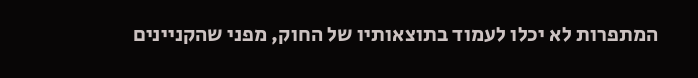המתפרות לא יכלו לעמוד בתוצאותיו של החוק, מפני שהקניינים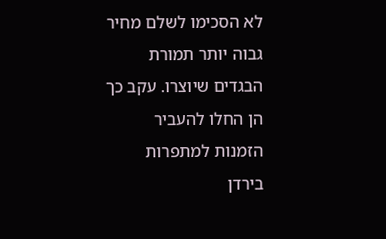לא הסכימו לשלם מחיר גבוה יותר תמורת הבגדים שיוצרו. עקב כך הן החלו להעביר הזמנות למתפרות בירדן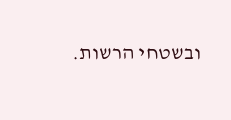ובשטחי הרשות.